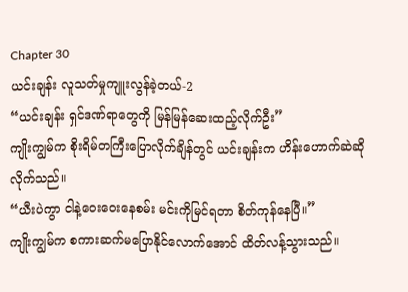Chapter 30
ယင်းချန်း လူသတ်မှုကျူးလွန်ခဲ့တယ်-2
“ယင်းချန်း ရှင်ဒဏ်ရာတွေကို မြန်မြန်ဆေးထည့်လိုက်ဦး”
ကျိုးကျွမ်က စိုးရိမ်တကြီးပြောလိုက်ချိန်တွင် ယင်းချန်းက ဟိန်းဟောက်ဆဲဆိုလိုက်သည်။
“ယီးပဲကွာ ငါနဲ့ဝေးဝေးနေစမ်း မင်းကိုမြင်ရတာ စိတ်ကုန်နေပြီ။”
ကျိုးကျွမ်က စကားဆက်မပြောနိုင်လောက်အောင် ထိတ်လန့်သွားသည်။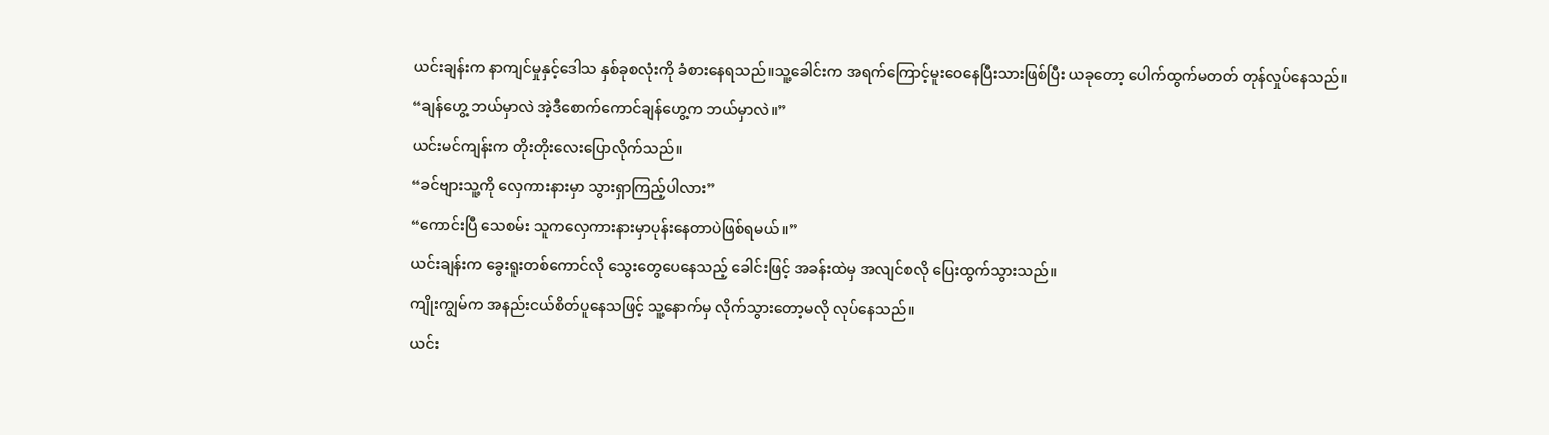ယင်းချန်းက နာကျင်မှုနှင့်ဒေါသ နှစ်ခုစလုံးကို ခံစားနေရသည်။သူ့ခေါင်းက အရက်ကြောင့်မူးဝေနေပြီးသားဖြစ်ပြီး ယခုတော့ ပေါက်ထွက်မတတ် တုန်လှုပ်နေသည်။
“ချန်ဟွေ့ ဘယ်မှာလဲ အဲ့ဒီစောက်ကောင်ချန်ဟွေ့က ဘယ်မှာလဲ။”
ယင်းမင်ကျန်းက တိုးတိုးလေးပြောလိုက်သည်။
“ခင်ဗျားသူ့ကို လှေကားနားမှာ သွားရှာကြည့်ပါလား”
“ကောင်းပြီ သေစမ်း သူကလှေကားနားမှာပုန်းနေတာပဲဖြစ်ရမယ်။”
ယင်းချန်းက ခွေးရူးတစ်ကောင်လို သွေးတွေပေနေသည့် ခေါင်းဖြင့် အခန်းထဲမှ အလျင်စလို ပြေးထွက်သွားသည်။
ကျိုးကျွမ်က အနည်းငယ်စိတ်ပူနေသဖြင့် သူ့နောက်မှ လိုက်သွားတော့မလို လုပ်နေသည်။
ယင်း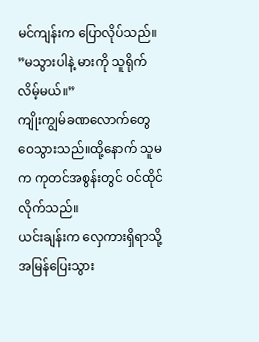မင်ကျန်းက ပြောလိုပ်သည်။
”မသွားပါနဲ့ မားကို သူရိုက်လိမ့်မယ်။”
ကျိုးကျွမ်ခဏလောက်တွေဝေသွားသည်။ထို့နောက် သူမက ကုတင်အစွန်းတွင် ဝင်ထိုင်လိုက်သည်။
ယင်းချန်းက လှေကားရှိရာသို့ အမြန်ပြေးသွား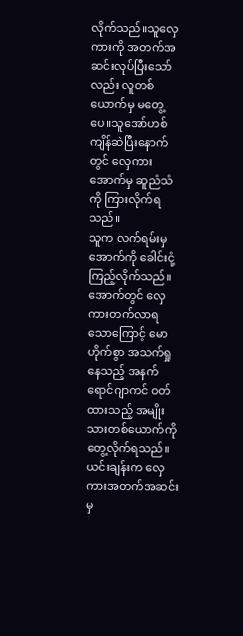လိုက်သည်။သူလှေကားကို အတက်အဆင်းလုပ်ပြီးသော်လည်း လူတစ်ယောက်မှ မတွေ့ပေ။သူအော်ဟစ် ကျိန်ဆဲပြီးနောက်တွင် လှေကားအောက်မှ ဆူညံသံကို ကြားလိုက်ရသည်။
သူက လက်ရမ်းမှ အောက်ကို ခေါင်းငုံ့ကြည့်လိုက်သည်။
အောက်တွင် လှေကားတက်လာရသောကြောင့် မောဟိုက်စွာ အသက်ရှုနေသည့် အနက်ရောင်ဂျာကင် ဝတ်ထားသည့် အမျိုးသားတစ်ယောက်ကို တွေ့လိုက်ရသည်။ယင်းချန်းက လှေကားအတက်အဆင်းမှ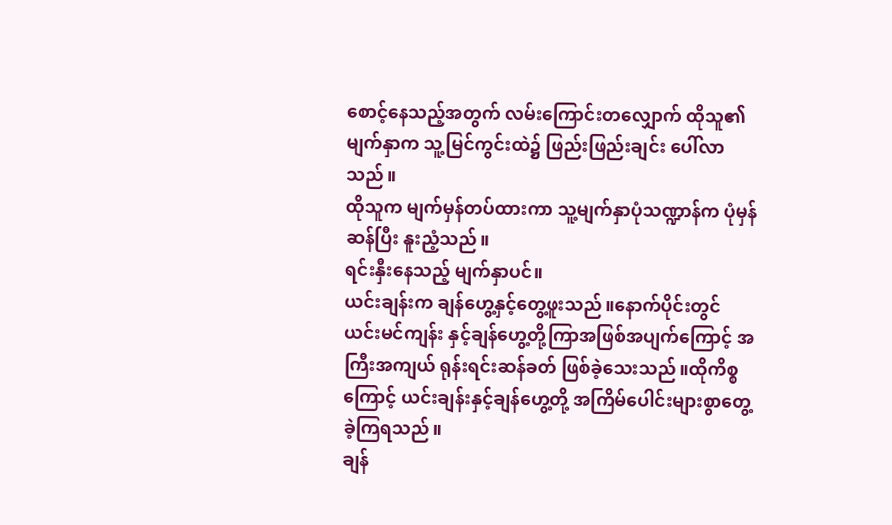စောင့်နေသည့်အတွက် လမ်းကြောင်းတလျှောက် ထိုသူ၏မျက်နှာက သူ့မြင်ကွင်းထဲ၌ ဖြည်းဖြည်းချင်း ပေါ်လာသည်။
ထိုသူက မျက်မှန်တပ်ထားကာ သူ့မျက်နှာပုံသဏ္ဍာန်က ပုံမှန်ဆန်ပြီး နူးညံ့သည်။
ရင်းနှီးနေသည့် မျက်နှာပင်။
ယင်းချန်းက ချန်ဟွေ့နှင့်တွေ့ဖူးသည်။နောက်ပိုင်းတွင် ယင်းမင်ကျန်း နှင့်ချန်ဟွေ့တို့ကြာအဖြစ်အပျက်ကြောင့် အကြီးအကျယ် ရုန်းရင်းဆန်ခတ် ဖြစ်ခဲ့သေးသည်။ထိုကိစ္စကြောင့် ယင်းချန်းနှင့်ချန်ဟွေ့တို့ အကြိမ်ပေါင်းများစွာတွေ့ခဲ့ကြရသည်။
ချန်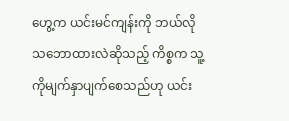ဟွေ့က ယင်းမင်ကျန်းကို ဘယ်လိုသဘောထားလဲဆိုသည့် ကိစ္စက သူ့ကိုမျက်နှာပျက်စေသည်ဟု ယင်း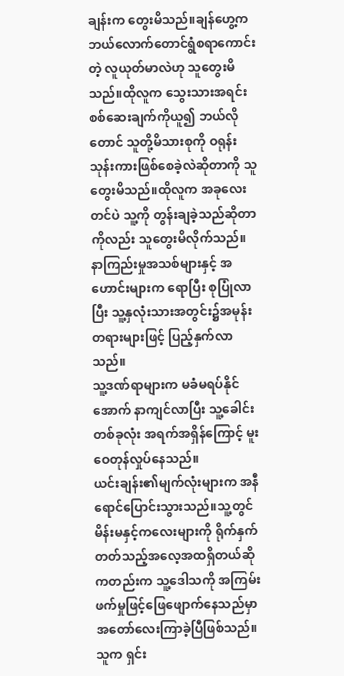ချန်းက တွေးမိသည်။ချန်ဟွေ့က ဘယ်လောက်တောင်ရွံစရာကောင်းတဲ့ လူယုတ်မာလဲဟု သူတွေးမိသည်။ထိုလူက သွေးသားအရင်း စစ်ဆေးချက်ကိုယူ၍ ဘယ်လိုတောင် သူတို့မိသားစုကို ဝရုန်းသုန်းကားဖြစ်စေခဲ့လဲဆိုတာကို သူတွေးမိသည်။ထိုလူက အခုလေးတင်ပဲ သူ့ကို တွန်းချခဲ့သည်ဆိုတာကိုလည်း သူတွေးမိလိုက်သည်။
နာကြည်းမှုအသစ်များနှင့် အဟောင်းများက ရောပြီး စုပြုံလာပြီး သူ့နှလုံးသားအတွင်း၌အမုန်းတရားများဖြင့် ပြည့်နှက်လာသည်။
သူ့ဒဏ်ရာများက မခံမရပ်နိုင်အောက် နာကျင်လာပြီး သူ့ခေါင်းတစ်ခုလုံး အရက်အရှိန်ကြောင့် မူးဝေတုန်လှုပ်နေသည်။
ယင်းချန်း၏မျက်လုံးများက အနီရောင်ပြောင်းသွားသည်။သူ့တွင် မိန်းမနှင့်ကလေးများကို ရိုက်နှက်တတ်သည့်အလေ့အထရှိတယ်ဆိုကတည်းက သူ့ဒေါသကို အကြမ်းဖက်မှုဖြင့်ဖြေဖျောက်နေသည်မှာ အတော်လေးကြာခဲ့ပြီဖြစ်သည်။
သူက ရှင်း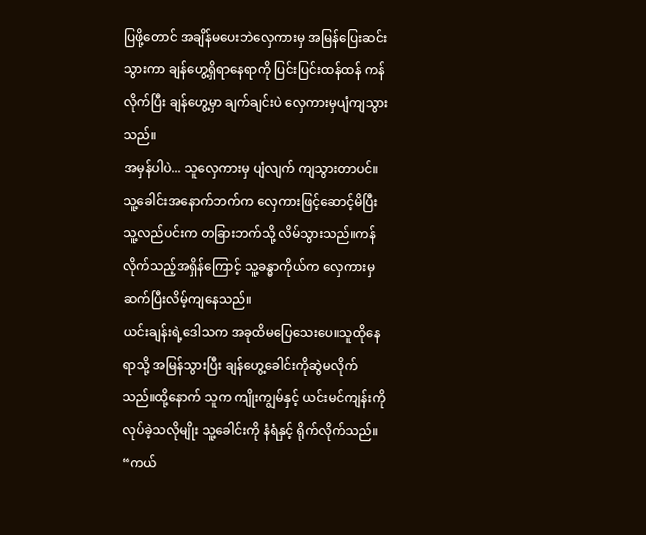ပြဖို့တောင် အချိန်မပေးဘဲလှေကားမှ အမြန်ပြေးဆင်းသွားကာ ချန်ဟွေ့ရှိရာနေရာကို ပြင်းပြင်းထန်ထန် ကန်လိုက်ပြီး ချန်ဟွေ့မှာ ချက်ချင်းပဲ လှေကားမှပျံကျသွားသည်။
အမှန်ပါပဲ... သူလှေကားမှ ပျံလျက် ကျသွားတာပင်။
သူ့ခေါင်းအနောက်ဘက်က လှေကားဖြင့်ဆောင့်မိပြီး သူ့လည်ပင်းက တခြားဘက်သို့ လိမ်သွားသည်။ကန်လိုက်သည့်အရှိန်ကြောင့် သူ့ခန္ဓာကိုယ်က လှေကားမှ ဆက်ပြီးလိမ့်ကျနေသည်။
ယင်းချန်းရဲ့ဒေါသက အခုထိမပြေသေးပေ။သူထိုနေရာသို့ အမြန်သွားပြီး ချန်ဟွေ့ခေါင်းကိုဆွဲမလိုက်သည်။ထို့နောက် သူက ကျိုးကျွမ်နှင့် ယင်းမင်ကျန်းကို လုပ်ခဲ့သလိုမျိုး သူ့ခေါင်းကို နံရံနှင့် ရိုက်လိုက်သည်။
“ကယ်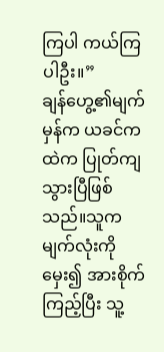ကြပါ ကယ်ကြပါဦး။”
ချန်ဟွေ့၏မျက်မှန်က ယခင်ကထဲက ပြုတ်ကျသွားပြီဖြစ်သည်။သူက မျက်လုံးကိုမှေး၍ အားစိုက်ကြည့်ပြီး သူ့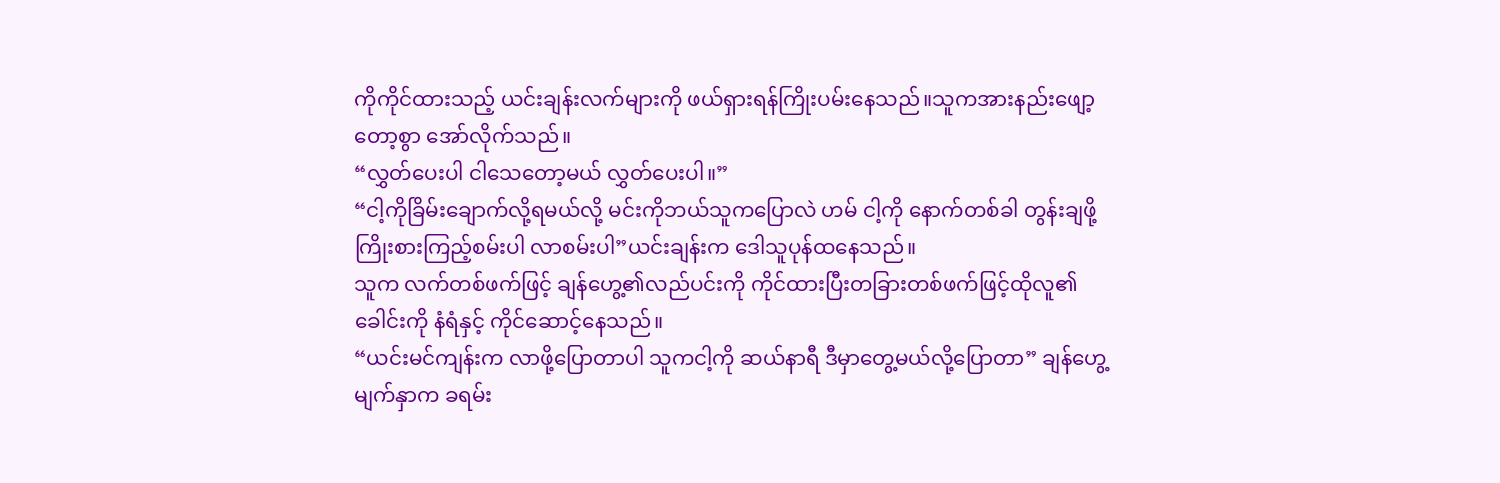ကိုကိုင်ထားသည့် ယင်းချန်းလက်များကို ဖယ်ရှားရန်ကြိုးပမ်းနေသည်။သူကအားနည်းဖျော့တော့စွာ အော်လိုက်သည်။
“လွှတ်ပေးပါ ငါသေတော့မယ် လွှတ်ပေးပါ။”
“ငါ့ကိုခြိမ်းချောက်လို့ရမယ်လို့ မင်းကိုဘယ်သူကပြောလဲ ဟမ် ငါ့ကို နောက်တစ်ခါ တွန်းချဖို့ ကြိုးစားကြည့်စမ်းပါ လာစမ်းပါ”ယင်းချန်းက ဒေါသူပုန်ထနေသည်။
သူက လက်တစ်ဖက်ဖြင့် ချန်ဟွေ့၏လည်ပင်းကို ကိုင်ထားပြီးတခြားတစ်ဖက်ဖြင့်ထိုလူ၏ခေါင်းကို နံရံနှင့် ကိုင်ဆောင့်နေသည်။
“ယင်းမင်ကျန်းက လာဖို့ပြောတာပါ သူကငါ့ကို ဆယ်နာရီ ဒီမှာတွေ့မယ်လို့ပြောတာ” ချန်ဟွေ့မျက်နှာက ခရမ်း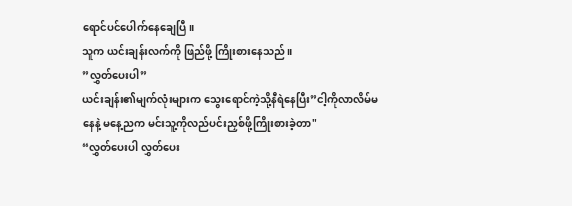ရောင်ပင်ပေါက်နေချေပြီ။
သူက ယင်းချန်းလက်ကို ဖြည်ဖို့ ကြိုးစားနေသည်။
”လွှတ်ပေးပါ”
ယင်းချန်း၏မျက်လုံးများက သွေးရောင်ကဲ့သို့နီရဲနေပြီး”ငါ့ကိုလာလိမ်မနေနဲ့ မနေ့ညက မင်းသူ့ကိုလည်ပင်းညှစ်ဖို့ကြိုးစားခဲ့တာ"
“လွှတ်ပေးပါ လွှတ်ပေး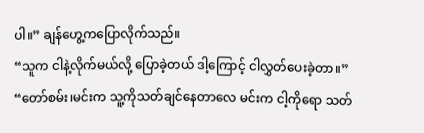ပါ။” ချန်ဟွေ့ကပြောလိုက်သည်။
“သူက ငါနဲ့လိုက်မယ်လို့ ပြောခဲ့တယ် ဒါ့ကြောင့် ငါလွှတ်ပေးခဲ့တာ။”
“တော်စမ်း၊မင်းက သူ့ကိုသတ်ချင်နေတာလေ မင်းက ငါ့ကိုရော သတ်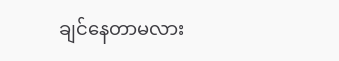ချင်နေတာမလား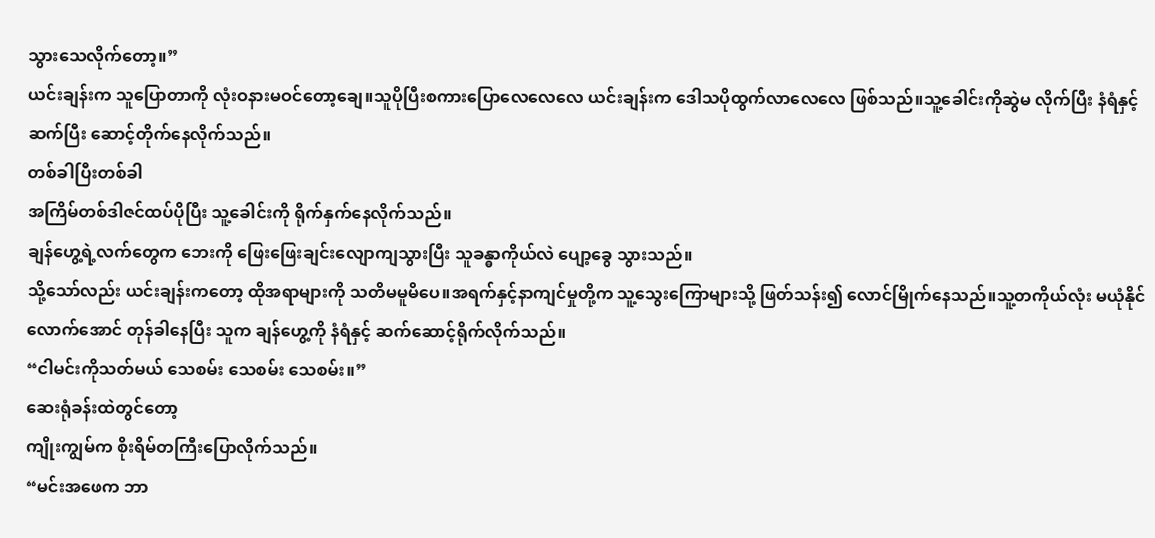သွားသေလိုက်တော့။”
ယင်းချန်းက သူပြောတာကို လုံးဝနားမဝင်တော့ချေ။သူပိုပြီးစကားပြောလေလေလေ ယင်းချန်းက ဒေါသပိုထွက်လာလေလေ ဖြစ်သည်။သူ့ခေါင်းကိုဆွဲမ လိုက်ပြီး နံရံနှင့် ဆက်ပြီး ဆောင့်တိုက်နေလိုက်သည်။
တစ်ခါပြီးတစ်ခါ
အကြိမ်တစ်ဒါဇင်ထပ်ပိုပြီး သူ့ခေါင်းကို ရိုက်နှက်နေလိုက်သည်။
ချန်ဟွေ့ရဲ့လက်တွေက ဘေးကို ဖြေးဖြေးချင်းလျောကျသွားပြီး သူခန္ဓာကိုယ်လဲ ပျော့ခွေ သွားသည်။
သို့သော်လည်း ယင်းချန်းကတော့ ထိုအရာများကို သတိမမူမိပေ။အရက်နှင့်နာကျင်မှုတို့က သူ့သွေးကြောများသို့ ဖြတ်သန်း၍ လောင်မြိုက်နေသည်။သူ့တကိုယ်လုံး မယုံနိုင်လောက်အောင် တုန်ခါနေပြီး သူက ချန်ဟွေ့ကို နံရံနှင့် ဆက်ဆောင့်ရိုက်လိုက်သည်။
“ငါမင်းကိုသတ်မယ် သေစမ်း သေစမ်း သေစမ်း။”
ဆေးရုံခန်းထဲတွင်တော့
ကျိုးကျွမ်က စိုးရိမ်တကြီးပြောလိုက်သည်။
“မင်းအဖေက ဘာ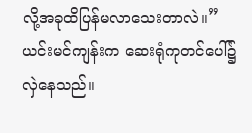လို့အခုထိပြန်မလာသေးတာလဲ။”
ယင်းမင်ကျန်းက ဆေးရုံကုတင်ပေါ်၌ လှဲနေသည်။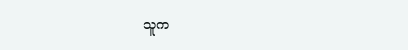သူက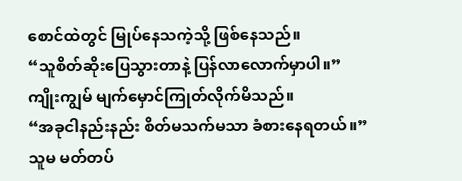စောင်ထဲတွင် မြုပ်နေသကဲ့သို့ ဖြစ်နေသည်။
“သူစိတ်ဆိုးပြေသွားတာနဲ့ ပြန်လာလောက်မှာပါ။”
ကျိုးကျွမ် မျက်မှောင်ကြုတ်လိုက်မိသည်။
“အခုငါနည်းနည်း စိတ်မသက်မသာ ခံစားနေရတယ်။”
သူမ မတ်တပ်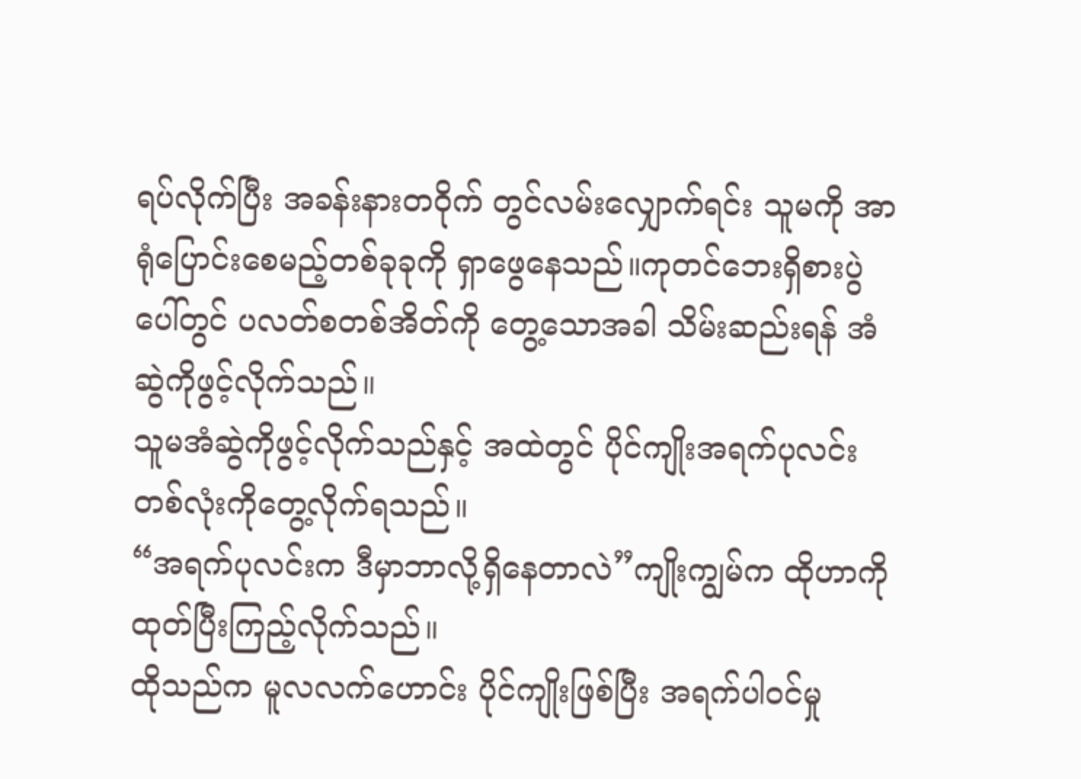ရပ်လိုက်ပြီး အခန်းနားတဝိုက် တွင်လမ်းလျှောက်ရင်း သူမကို အာရုံပြောင်းစေမည့်တစ်ခုခုကို ရှာဖွေနေသည်။ကုတင်ဘေးရှိစားပွဲပေါ်တွင် ပလတ်စတစ်အိတ်ကို တွေ့သောအခါ သိမ်းဆည်းရန် အံဆွဲကိုဖွင့်လိုက်သည်။
သူမအံဆွဲကိုဖွင့်လိုက်သည်နှင့် အထဲတွင် ပိုင်ကျိုးအရက်ပုလင်းတစ်လုံးကိုတွေ့လိုက်ရသည်။
“အရက်ပုလင်းက ဒီမှာဘာလို့ရှိနေတာလဲ”ကျိုးကျွမ်က ထိုဟာကို ထုတ်ပြီးကြည့်လိုက်သည်။
ထိုသည်က မူလလက်ဟောင်း ပိုင်ကျိုးဖြစ်ပြီး အရက်ပါဝင်မှု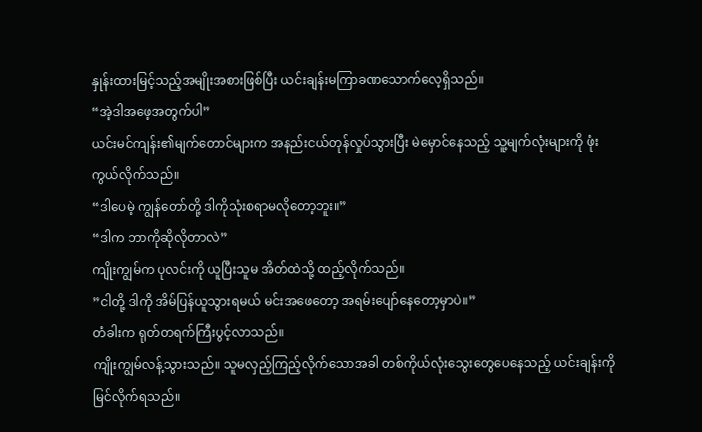နှုန်းထားမြင့်သည့်အမျိုးအစားဖြစ်ပြီး ယင်းချန်းမကြာခဏသောက်လေ့ရှိသည်။
“အဲ့ဒါအဖေ့အတွက်ပါ”
ယင်းမင်ကျန်း၏မျက်တောင်များက အနည်းငယ်တုန်လှုပ်သွားပြီး မဲမှောင်နေသည့် သူ့မျက်လုံးများကို ဖုံးကွယ်လိုက်သည်။
“ဒါပေမဲ့ ကျွန်တော်တို့ ဒါကိုသုံးစရာမလိုတော့ဘူး။”
“ဒါက ဘာကိုဆိုလိုတာလဲ”
ကျိုးကျွမ်က ပုလင်းကို ယူပြီးသူမ အိတ်ထဲသို့ ထည့်လိုက်သည်။
”ငါတို့ ဒါကို အိမ်ပြန်ယူသွားရမယ် မင်းအဖေတော့ အရမ်းပျော်နေတော့မှာပဲ။”
တံခါးက ရုတ်တရက်ကြီးပွင့်လာသည်။
ကျိုးကျွမ်လန့်သွားသည်။ သူမလှည့်ကြည့်လိုက်သောအခါ တစ်ကိုယ်လုံးသွေးတွေပေနေသည့် ယင်းချန်းကို မြင်လိုက်ရသည်။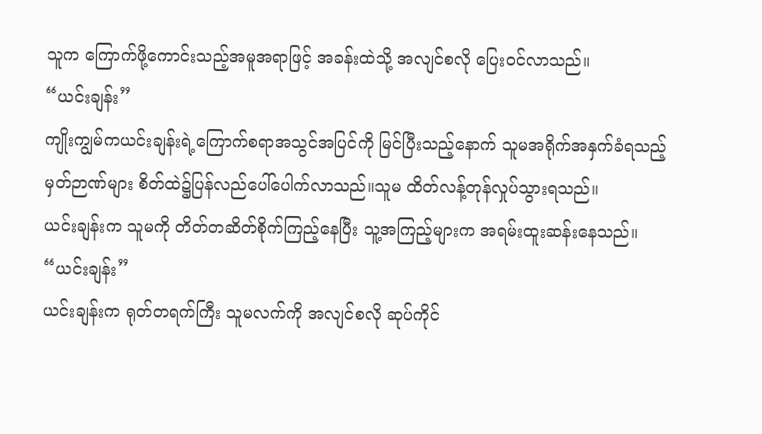သူက ကြောက်ဖို့ကောင်းသည့်အမူအရာဖြင့် အခန်းထဲသို့ အလျင်စလို ပြေးဝင်လာသည်။
“ယင်းချန်း”
ကျိုးကျွမ်ကယင်းချန်းရဲ့ကြောက်စရာအသွင်အပြင်ကို မြင်ပြီးသည့်နောက် သူမအရိုက်အနှက်ခံရသည့်မှတ်ဉာဏ်များ စိတ်ထဲ၌ပြန်လည်ပေါ်ပေါက်လာသည်။သူမ ထိတ်လန့်တုန်လှုပ်သွားရသည်။
ယင်းချန်းက သူမကို တိတ်တဆိတ်စိုက်ကြည့်နေပြီး သူ့အကြည့်များက အရမ်းထူးဆန်းနေသည်။
“ယင်းချန်း”
ယင်းချန်းက ရုတ်တရက်ကြီး သူမလက်ကို အလျင်စလို ဆုပ်ကိုင်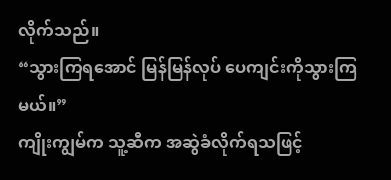လိုက်သည်။
“သွားကြရအောင် မြန်မြန်လုပ် ပေကျင်းကိုသွားကြမယ်။”
ကျိုးကျွမ်က သူ့ဆီက အဆွဲခံလိုက်ရသဖြင့်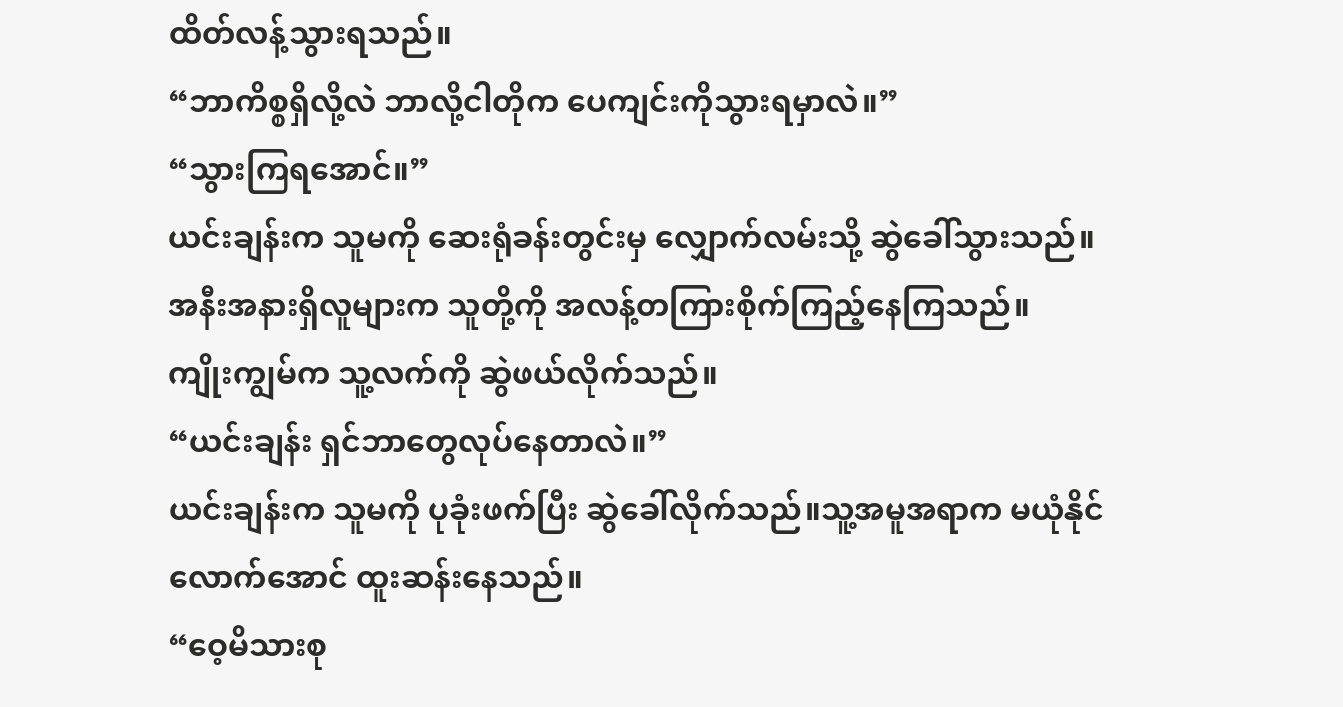ထိတ်လန့်သွားရသည်။
“ဘာကိစ္စရှိလို့လဲ ဘာလို့ငါတိုက ပေကျင်းကိုသွားရမှာလဲ။”
“သွားကြရအောင်။”
ယင်းချန်းက သူမကို ဆေးရုံခန်းတွင်းမှ လျှောက်လမ်းသို့ ဆွဲခေါ်သွားသည်။
အနီးအနားရှိလူများက သူတို့ကို အလန့်တကြားစိုက်ကြည့်နေကြသည်။
ကျိုးကျွမ်က သူ့လက်ကို ဆွဲဖယ်လိုက်သည်။
“ယင်းချန်း ရှင်ဘာတွေလုပ်နေတာလဲ။”
ယင်းချန်းက သူမကို ပုခုံးဖက်ပြီး ဆွဲခေါ်လိုက်သည်။သူ့အမူအရာက မယုံနိုင်လောက်အောင် ထူးဆန်းနေသည်။
“ဝေ့မိသားစု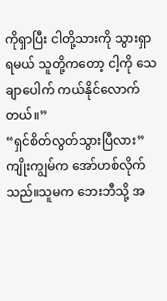ကိုရှာပြီး ငါတို့သားကို သွားရှာရမယ် သူတို့ကတော့ ငါ့ကို သေချာပေါက် ကယ်နိုင်လောက်တယ်။”
“ရှင်စိတ်လွတ်သွားပြီလား”
ကျိုးကျွမ်က အော်ဟစ်လိုက်သည်။သူမက ဘေးဘီသို့ အ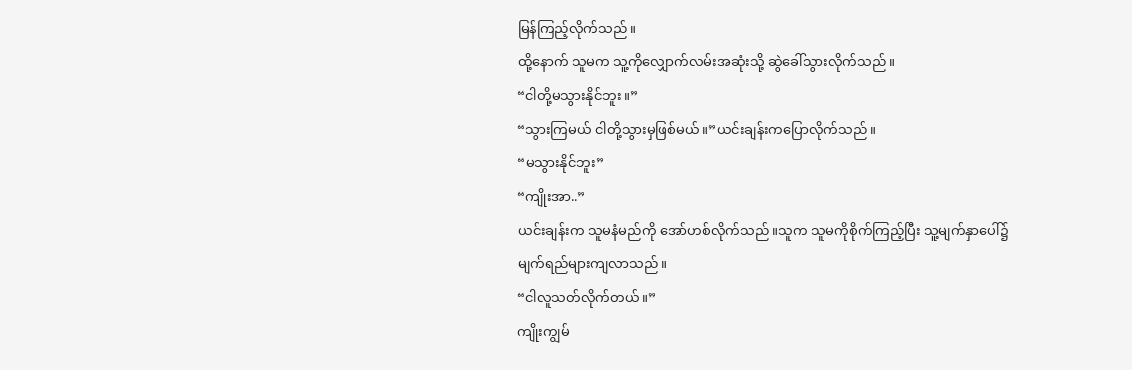မြန်ကြည့်လိုက်သည်။
ထို့နောက် သူမက သူ့ကိုလျှောက်လမ်းအဆုံးသို့ ဆွဲခေါ်သွားလိုက်သည်။
“ငါတို့မသွားနိုင်ဘူး။”
“သွားကြမယ် ငါတို့သွားမှဖြစ်မယ်။”ယင်းချန်းကပြောလိုက်သည်။
“မသွားနိုင်ဘူး”
“ကျိုးအာ..”
ယင်းချန်းက သူမနံမည်ကို အော်ဟစ်လိုက်သည်။သူက သူမကိုစိုက်ကြည့်ပြီး သူ့မျက်နှာပေါ်၌ မျက်ရည်များကျလာသည်။
“ငါလူသတ်လိုက်တယ်။”
ကျိုးကျွမ်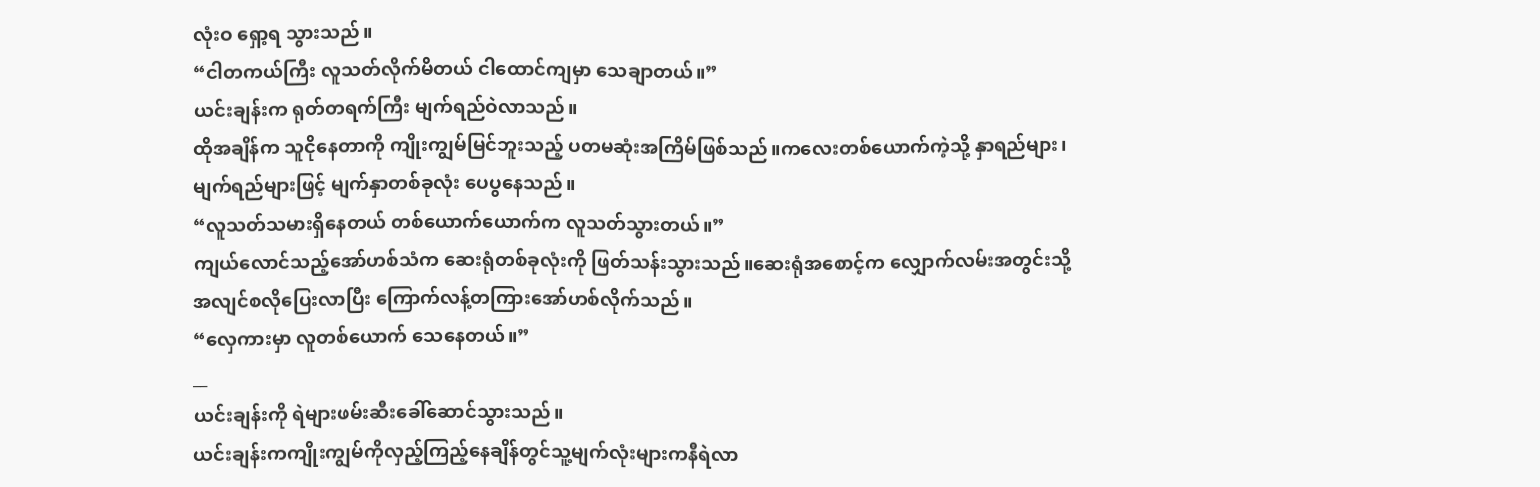လုံးဝ ရှော့ရ သွားသည်။
“ငါတကယ်ကြီး လူသတ်လိုက်မိတယ် ငါထောင်ကျမှာ သေချာတယ်။”
ယင်းချန်းက ရုတ်တရက်ကြီး မျက်ရည်ဝဲလာသည်။
ထိုအချိန်က သူငိုနေတာကို ကျိုးကျွမ်မြင်ဘူးသည့် ပတမဆုံးအကြိမ်ဖြစ်သည်။ကလေးတစ်ယောက်ကဲ့သို့ နှာရည်များ၊မျက်ရည်များဖြင့် မျက်နှာတစ်ခုလုံး ပေပွနေသည်။
“လူသတ်သမားရှိနေတယ် တစ်ယောက်ယောက်က လူသတ်သွားတယ်။”
ကျယ်လောင်သည့်အော်ဟစ်သံက ဆေးရုံတစ်ခုလုံးကို ဖြတ်သန်းသွားသည်။ဆေးရုံအစောင့်က လျှောက်လမ်းအတွင်းသို့ အလျင်စလိုပြေးလာပြီး ကြောက်လန့်တကြားအော်ဟစ်လိုက်သည်။
“လှေကားမှာ လူတစ်ယောက် သေနေတယ်။”
__
ယင်းချန်းကို ရဲများဖမ်းဆီးခေါ်ဆောင်သွားသည်။
ယင်းချန်းကကျိုးကျွမ်ကိုလှည့်ကြည့်နေချိန်တွင်သူ့မျက်လုံးများကနီရဲလာ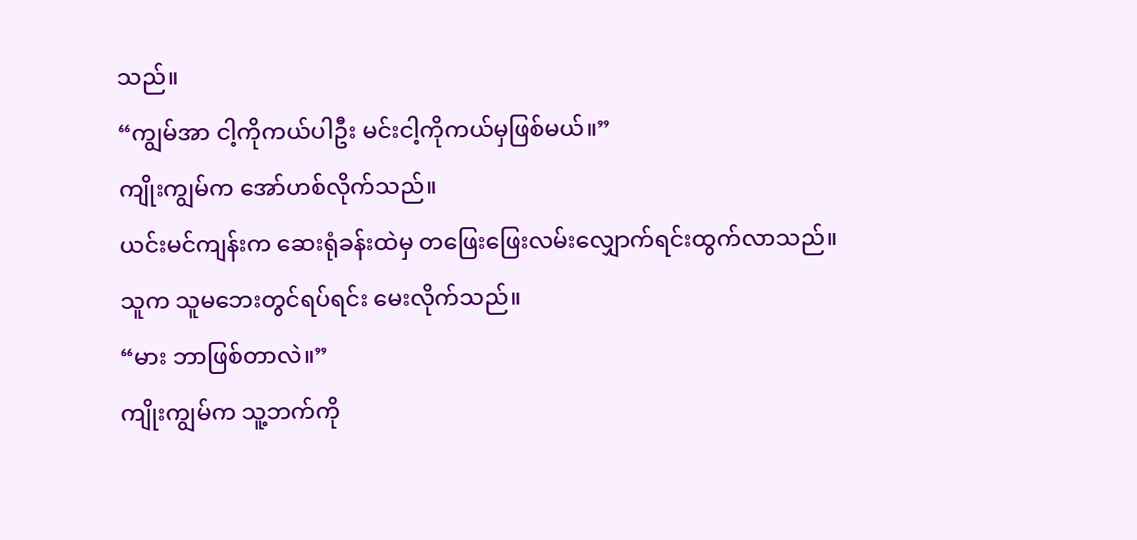သည်။
“ကျွမ်အာ ငါ့ကိုကယ်ပါဦး မင်းငါ့ကိုကယ်မှဖြစ်မယ်။”
ကျိုးကျွမ်က အော်ဟစ်လိုက်သည်။
ယင်းမင်ကျန်းက ဆေးရုံခန်းထဲမှ တဖြေးဖြေးလမ်းလျှောက်ရင်းထွက်လာသည်။
သူက သူမဘေးတွင်ရပ်ရင်း မေးလိုက်သည်။
“မား ဘာဖြစ်တာလဲ။”
ကျိုးကျွမ်က သူ့ဘက်ကို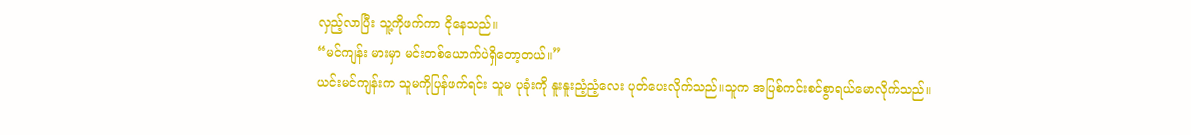လှည့်လာပြီး သူ့ကိုဖက်ကာ ငိုနေသည်။
“မင်ကျန်း မားမှာ မင်းတစ်ယောက်ပဲရှိတော့တယ်။”
ယင်းမင်ကျန်းက သူမကိုပြန်ဖက်ရင်း သူမ ပုခုံးကို နူးနူးညံ့ညံ့လေး ပုတ်ပေးလိုက်သည်။သူက အပြစ်ကင်းစင်စွာရယ်မောလိုက်သည်။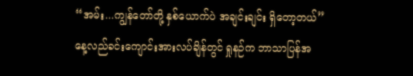“အမ်း...ကျွန်တော်တို့ နှစ်ယောက်ပဲ အချင်းချင်း ရှိတော့တယ်”
နေ့လည်ခင်းကျောင်းအားလပ်ချိန်တွင် ရှုနဉ်က ဘာသာပြန်အ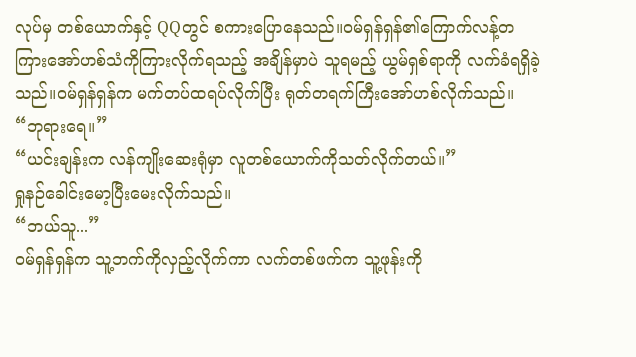လုပ်မှ တစ်ယောက်နှင့် QQတွင် စကားပြောနေသည်။ဝမ်ရှန်ရှန်၏ကြောက်လန့်တကြားအော်ဟစ်သံကိုကြားလိုက်ရသည့် အချိန်မှာပဲ သူရမည့် ယွမ်ရှစ်ရာကို လက်ခံရရှိခဲ့သည်။ဝမ်ရှန်ရှန်က မက်တပ်ထရပ်လိုက်ပြီး ရုတ်တရက်ကြီးအော်ဟစ်လိုက်သည်။
“ဘုရားရေ။”
“ယင်းချန်းက လန်ကျိုးဆေးရုံမှာ လူတစ်ယောက်ကိုသတ်လိုက်တယ်။”
ရှုနဉ်ခေါင်းမော့ပြီးမေးလိုက်သည်။
“ဘယ်သူ...”
ဝမ်ရှန်ရှန်က သူ့ဘက်ကိုလှည့်လိုက်ကာ လက်တစ်ဖက်က သူ့ဖုန်းကို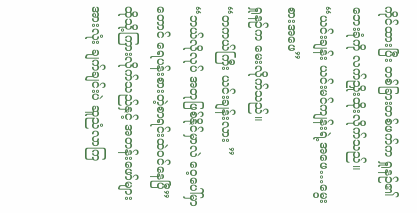ကိုင်ထားပြီး တစ်ခြားတစ်ဖက်က ရှုနဉ်၏ဘေးခုံကို လက်ညှိုးထိုးလိုက်သည်။
“ယင်းချန်း ယင်းမင်ကျန်းရဲ့အဖေ…မွေးစားအဖေ”
ရှုနဉ်က မေးလိုက်သည်။
“တကယ်ကြီး ယင်းချန်းလား ”
“ဘယ်လိုလုပ် အတုဖြစ်နိုင်မှာလဲ ဝေ့ပေါ်မှာတောင် ရေပန်းစားတဲ့စာရင်းထဲဝင်နေပြီ”
ထိုသို့ကြားလိုက်သည်နှင့် အတန်းဖော်များအားလုံး ချက်ချင်းပဲ ဆူညံလာကြ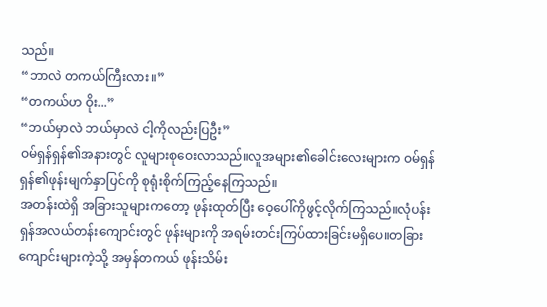သည်။
“ဘာလဲ တကယ်ကြီးလား။”
“တကယ်ဟ ဝိုး...”
“ဘယ်မှာလဲ ဘယ်မှာလဲ ငါ့ကိုလည်းပြဦး”
ဝမ်ရှန်ရှန်၏အနားတွင် လူများစုဝေးလာသည်။လူအများ၏ခေါင်းလေးများက ဝမ်ရှန်ရှန်၏ဖုန်းမျက်နှာပြင်ကို စုရုံးစိုက်ကြည့်နေကြသည်။
အတန်းထဲရှိ အခြားသူများကတော့ ဖုန်းထုတ်ပြီး ဝေ့ပေါ်ကိုဖွင့်လိုက်ကြသည်။လုံပန်းရှန်အလယ်တန်းကျောင်းတွင် ဖုန်းများကို အရမ်းတင်းကြပ်ထားခြင်းမရှိပေ။တခြားကျောင်းများကဲ့သို့ အမှန်တကယ် ဖုန်းသိမ်း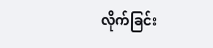လိုက်ခြင်း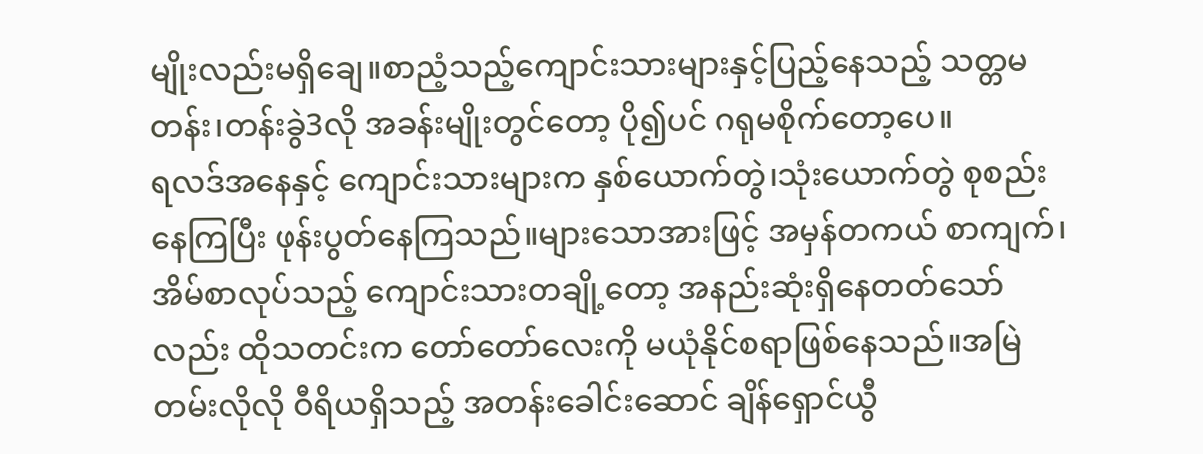မျိုးလည်းမရှိချေ။စာညံ့သည့်ကျောင်းသားများနှင့်ပြည့်နေသည့် သတ္တမတန်း၊တန်းခွဲ3လို အခန်းမျိုးတွင်တော့ ပို၍ပင် ဂရုမစိုက်တော့ပေ။
ရလဒ်အနေနှင့် ကျောင်းသားများက နှစ်ယောက်တွဲ၊သုံးယောက်တွဲ စုစည်းနေကြပြီး ဖုန်းပွတ်နေကြသည်။များသောအားဖြင့် အမှန်တကယ် စာကျက်၊အိမ်စာလုပ်သည့် ကျောင်းသားတချို့တော့ အနည်းဆုံးရှိနေတတ်သော်လည်း ထိုသတင်းက တော်တော်လေးကို မယုံနိုင်စရာဖြစ်နေသည်။အမြဲတမ်းလိုလို ဝီရိယရှိသည့် အတန်းခေါင်းဆောင် ချိန်ရှောင်ယွီ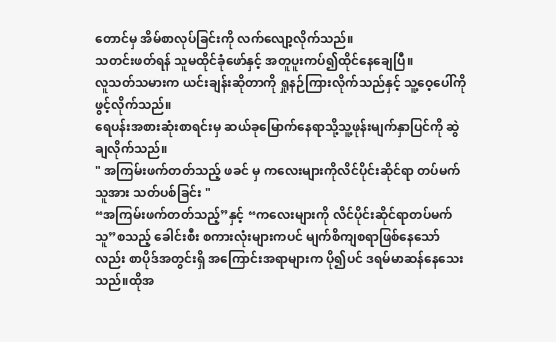တောင်မှ အိမ်စာလုပ်ခြင်းကို လက်လျော့လိုက်သည်။
သတင်းဖတ်ရန် သူမထိုင်ခုံဖော်နှင့် အတူပူးကပ်၍ထိုင်နေချေပြီ။
လူသတ်သမားက ယင်းချန်းဆိုတာကို ရှုနဉ်ကြားလိုက်သည်နှင့် သူ့ဝေ့ပေါ်ကိုဖွင့်လိုက်သည်။
ရေပန်းအစားဆုံးစာရင်းမှ ဆယ်ခုမြောက်နေရာသို့သူ့ဖုန်းမျက်နှာပြင်ကို ဆွဲချလိုက်သည်။
" အကြမ်းဖက်တတ်သည့် ဖခင် မှ ကလေးများကိုလိင်ပိုင်းဆိုင်ရာ တပ်မက်သူအား သတ်ပစ်ခြင်း "
“အကြမ်းဖက်တတ်သည့်”နှင့် “ကလေးများကို လိင်ပိုင်းဆိုင်ရာတပ်မက်သူ”စသည့် ခေါင်းစီး စကားလုံးများကပင် မျက်စိကျစရာဖြစ်နေသော်လည်း စာပိုဒ်အတွင်းရှိ အကြောင်းအရာများက ပို၍ပင် ဒရမ်မာဆန်နေသေးသည်။ထိုအ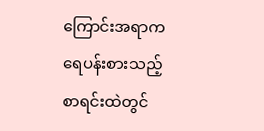ကြောင်းအရာက ရေပန်းစားသည့်စာရင်းထဲတွင်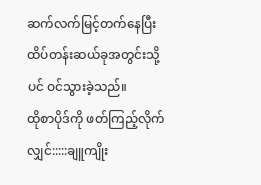ဆက်လက်မြင့်တက်နေပြီး ထိပ်တန်းဆယ်ခုအတွင်းသို့ပင် ဝင်သွားခဲ့သည်။
ထိုစာပိုဒ်ကို ဖတ်ကြည့်လိုက်လျှင်:::::ချူကျိုး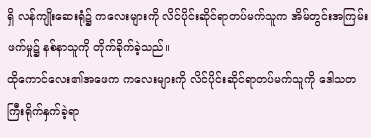ရှိ လန်ကျိုးဆေးရုံ၌ ကလေးများကို လိင်ပိုင်းဆိုင်ရာတပ်မက်သူက အိမ်တွင်းအကြမ်းဖက်မှု၌ နစ်နာသူကို တိုက်ခိုက်ခဲ့သည်။
ထိုကောင်လေး၏အဖေက ကလေးများကို လိင်ပိုင်းဆိုင်ရာတပ်မက်သူကို ဒေါသတကြီးရိုက်နှက်ခဲ့ရာ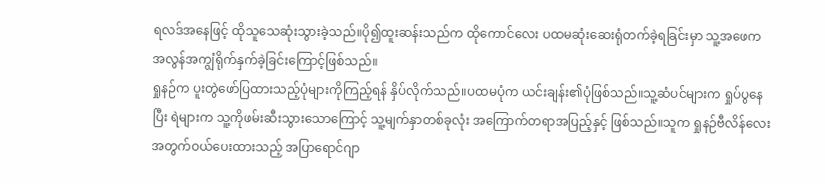ရလဒ်အနေဖြင့် ထိုသူသေဆုံးသွားခဲ့သည်။ပို၍ထူးဆန်းသည်က ထိုကောင်လေး ပထမဆုံးဆေးရုံတက်ခဲ့ရခြင်းမှာ သူ့အဖေက အလွန်အကျွံရိုက်နှက်ခဲ့ခြင်းကြောင့်ဖြစ်သည်။
ရှုနဉ်က ပူးတွဲဖော်ပြထားသည့်ပုံများကိုကြည့်ရန် နှိပ်လိုက်သည်။ပထမပုံက ယင်းချန်း၏ပုံဖြစ်သည်။သူ့ဆံပင်များက ရှုပ်ပွနေပြီး ရဲများက သူ့ကိုဖမ်းဆီးသွားသောကြောင့် သူ့မျက်နှာတစ်ခုလုံး အကြောက်တရာအပြည့်နှင့် ဖြစ်သည်။သူက ရှုနဉ်ဗီလိန်လေးအတွက်ဝယ်ပေးထားသည့် အပြာရောင်ဂျာ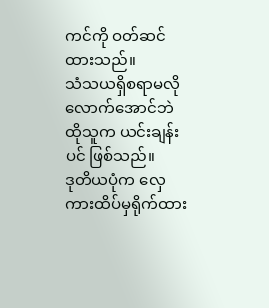ကင်ကို ဝတ်ဆင်ထားသည်။
သံသယရှိစရာမလိုလောက်အောင်ဘဲ ထိုသူက ယင်းချန်းပင် ဖြစ်သည်။
ဒုတိယပုံက လှေကားထိပ်မှရိုက်ထား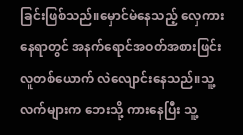ခြင်းဖြစ်သည်။မှောင်မဲနေသည့် လှေကားနေရာတွင် အနက်ရောင်အဝတ်အစားဖြင်း လူတစ်ယောက် လဲလျောင်းနေသည်။သူ့လက်များက ဘေးသို့ ကားနေပြီး သူ့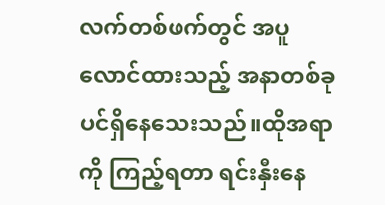လက်တစ်ဖက်တွင် အပူလောင်ထားသည့် အနာတစ်ခုပင်ရှိနေသေးသည်။ထိုအရာကို ကြည့်ရတာ ရင်းနှီးနေ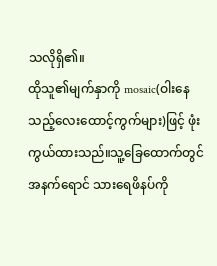သလိုရှိ၏။
ထိုသူ၏မျက်နှာကို mosaic(ဝါးနေသည့်လေးထောင့်ကွက်များ)ဖြင့် ဖုံးကွယ်ထားသည်။သူ့ခြေထောက်တွင် အနက်ရောင် သားရေဖိနပ်ကို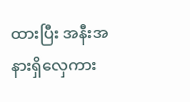ထားပြီး အနီးအနားရှိလှေကား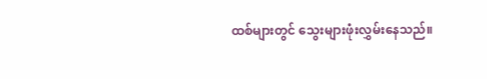ထစ်များတွင် သွေးများဖုံးလွှမ်းနေသည်။